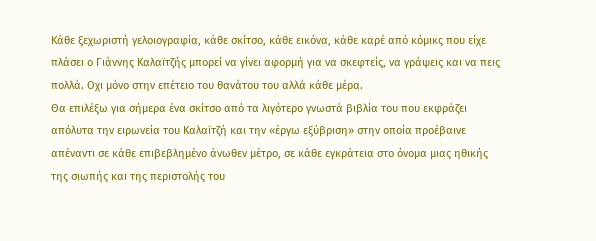Κάθε ξεχωριστή γελοιογραφία, κάθε σκίτσο, κάθε εικόνα, κάθε καρέ από κόμικς που είχε πλάσει ο Γιάννης Καλαϊτζής μπορεί να γίνει αφορμή για να σκεφτείς, να γράψεις και να πεις πολλά. Οχι μόνο στην επέτειο του θανάτου του αλλά κάθε μέρα.
Θα επιλέξω για σήμερα ένα σκίτσο από τα λιγότερο γνωστά βιβλία του που εκφράζει απόλυτα την ειρωνεία του Καλαϊτζή και την «έργω εξύβριση» στην οποία προέβαινε απέναντι σε κάθε επιβεβλημένο άνωθεν μέτρο, σε κάθε εγκράτεια στο όνομα μιας ηθικής της σιωπής και της περιστολής του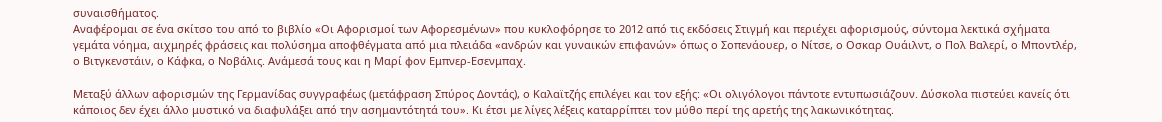συναισθήματος.
Αναφέρομαι σε ένα σκίτσο του από το βιβλίο «Οι Αφορισμοί των Αφορεσμένων» που κυκλοφόρησε το 2012 από τις εκδόσεις Στιγμή και περιέχει αφορισμούς, σύντομα λεκτικά σχήματα γεμάτα νόημα, αιχμηρές φράσεις και πολύσημα αποφθέγματα από μια πλειάδα «ανδρών και γυναικών επιφανών» όπως ο Σοπενάουερ, ο Νίτσε, ο Οσκαρ Ουάιλντ, ο Πολ Βαλερί, ο Μποντλέρ, ο Βιτγκενστάιν, ο Κάφκα, ο Νοβάλις. Ανάμεσά τους και η Μαρί φον Εμπνερ-Εσενμπαχ.

Μεταξύ άλλων αφορισμών της Γερμανίδας συγγραφέως (μετάφραση Σπύρος Δοντάς), ο Καλαϊτζής επιλέγει και τον εξής: «Οι ολιγόλογοι πάντοτε εντυπωσιάζουν. Δύσκολα πιστεύει κανείς ότι κάποιος δεν έχει άλλο μυστικό να διαφυλάξει από την ασημαντότητά του». Κι έτσι με λίγες λέξεις καταρρίπτει τον μύθο περί της αρετής της λακωνικότητας.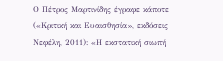Ο Πέτρος Μαρτινίδης έγραφε κάποτε («Κριτική και Ευαισθησία», εκδόσεις Νεφέλη, 2011): «Η εκστατική σιωπή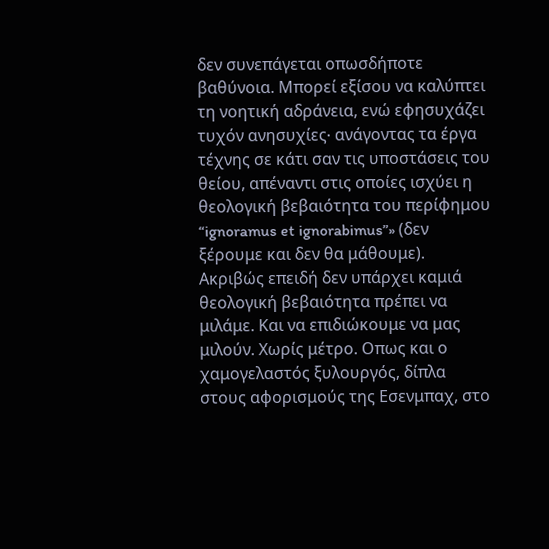δεν συνεπάγεται οπωσδήποτε βαθύνοια. Μπορεί εξίσου να καλύπτει τη νοητική αδράνεια, ενώ εφησυχάζει τυχόν ανησυχίες∙ ανάγοντας τα έργα τέχνης σε κάτι σαν τις υποστάσεις του θείου, απέναντι στις οποίες ισχύει η θεολογική βεβαιότητα του περίφημου “ignoramus et ignorabimus”» (δεν ξέρουμε και δεν θα μάθουμε).
Ακριβώς επειδή δεν υπάρχει καμιά θεολογική βεβαιότητα πρέπει να μιλάμε. Και να επιδιώκουμε να μας μιλούν. Χωρίς μέτρο. Οπως και ο χαμογελαστός ξυλουργός, δίπλα στους αφορισμούς της Εσενμπαχ, στο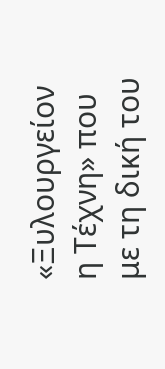«Ξυλουργείον η Τέχνη» που με τη δική του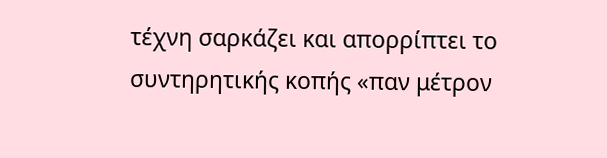τέχνη σαρκάζει και απορρίπτει το συντηρητικής κοπής «παν μέτρον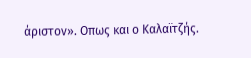άριστον». Οπως και ο Καλαϊτζής.